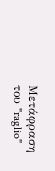Μετάφραση του "raglio"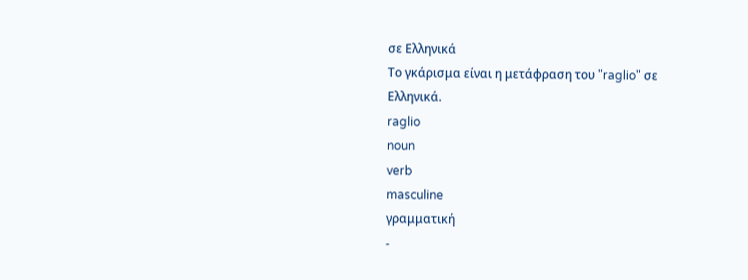σε Ελληνικά
Το γκάρισμα είναι η μετάφραση του "raglio" σε Ελληνικά.
raglio
noun
verb
masculine
γραμματική
-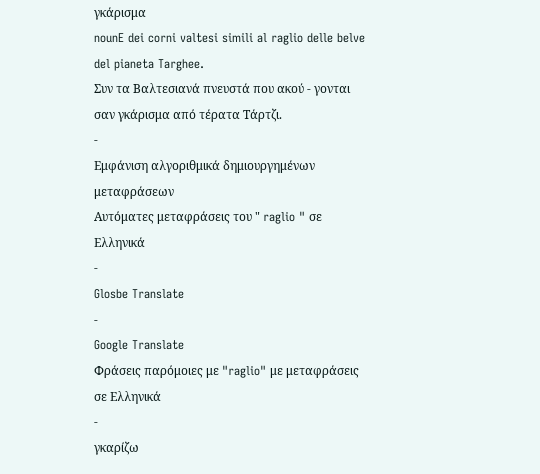γκάρισμα
nounE dei corni valtesi simili al raglio delle belve del pianeta Targhee.
Συν τα Βαλτεσιανά πνευστά που ακού - γονται σαν γκάρισμα από τέρατα Τάρτζι.
-
Εμφάνιση αλγοριθμικά δημιουργημένων μεταφράσεων
Αυτόματες μεταφράσεις του " raglio " σε Ελληνικά
-
Glosbe Translate
-
Google Translate
Φράσεις παρόμοιες με "raglio" με μεταφράσεις σε Ελληνικά
-
γκαρίζω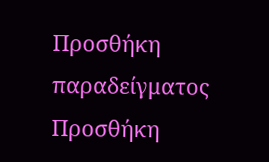Προσθήκη παραδείγματος
Προσθήκη